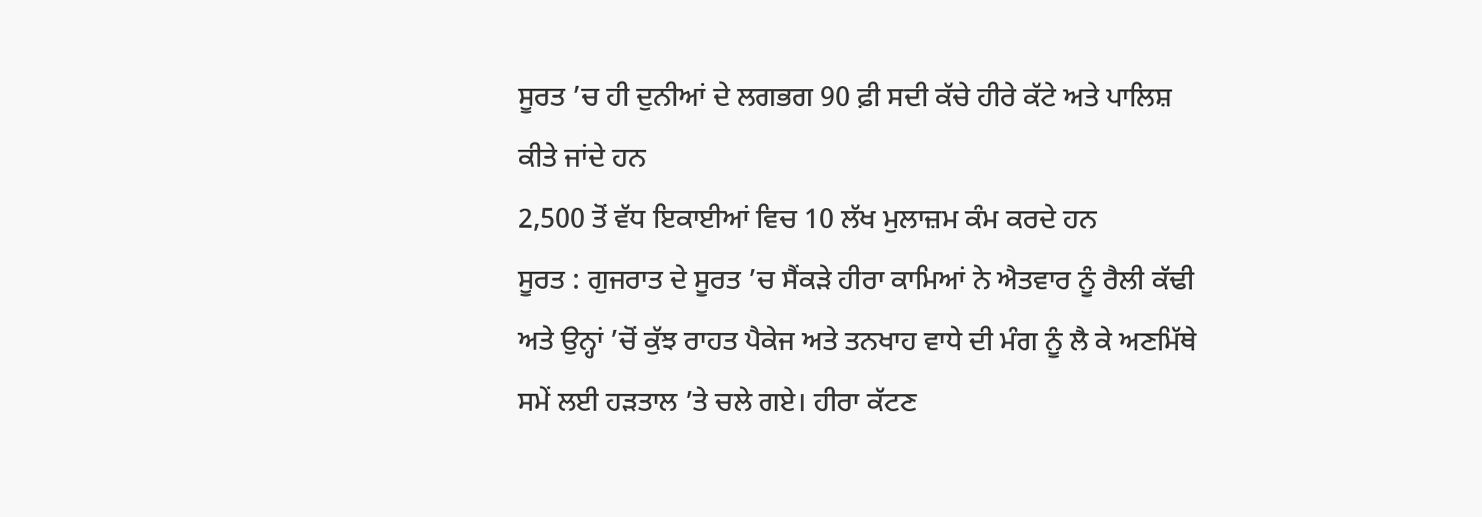ਸੂਰਤ ’ਚ ਹੀ ਦੁਨੀਆਂ ਦੇ ਲਗਭਗ 90 ਫ਼ੀ ਸਦੀ ਕੱਚੇ ਹੀਰੇ ਕੱਟੇ ਅਤੇ ਪਾਲਿਸ਼ ਕੀਤੇ ਜਾਂਦੇ ਹਨ
2,500 ਤੋਂ ਵੱਧ ਇਕਾਈਆਂ ਵਿਚ 10 ਲੱਖ ਮੁਲਾਜ਼ਮ ਕੰਮ ਕਰਦੇ ਹਨ
ਸੂਰਤ : ਗੁਜਰਾਤ ਦੇ ਸੂਰਤ ’ਚ ਸੈਂਕੜੇ ਹੀਰਾ ਕਾਮਿਆਂ ਨੇ ਐਤਵਾਰ ਨੂੰ ਰੈਲੀ ਕੱਢੀ ਅਤੇ ਉਨ੍ਹਾਂ ’ਚੋਂ ਕੁੱਝ ਰਾਹਤ ਪੈਕੇਜ ਅਤੇ ਤਨਖਾਹ ਵਾਧੇ ਦੀ ਮੰਗ ਨੂੰ ਲੈ ਕੇ ਅਣਮਿੱਥੇ ਸਮੇਂ ਲਈ ਹੜਤਾਲ ’ਤੇ ਚਲੇ ਗਏ। ਹੀਰਾ ਕੱਟਣ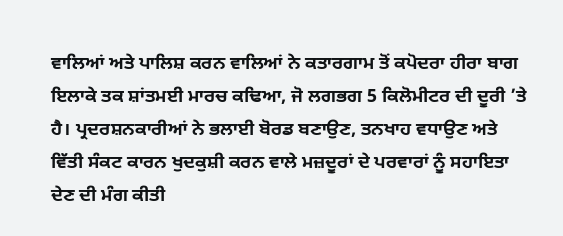ਵਾਲਿਆਂ ਅਤੇ ਪਾਲਿਸ਼ ਕਰਨ ਵਾਲਿਆਂ ਨੇ ਕਤਾਰਗਾਮ ਤੋਂ ਕਪੋਦਰਾ ਹੀਰਾ ਬਾਗ ਇਲਾਕੇ ਤਕ ਸ਼ਾਂਤਮਈ ਮਾਰਚ ਕਢਿਆ, ਜੋ ਲਗਭਗ 5 ਕਿਲੋਮੀਟਰ ਦੀ ਦੂਰੀ ’ਤੇ ਹੈ। ਪ੍ਰਦਰਸ਼ਨਕਾਰੀਆਂ ਨੇ ਭਲਾਈ ਬੋਰਡ ਬਣਾਉਣ, ਤਨਖਾਹ ਵਧਾਉਣ ਅਤੇ ਵਿੱਤੀ ਸੰਕਟ ਕਾਰਨ ਖੁਦਕੁਸ਼ੀ ਕਰਨ ਵਾਲੇ ਮਜ਼ਦੂਰਾਂ ਦੇ ਪਰਵਾਰਾਂ ਨੂੰ ਸਹਾਇਤਾ ਦੇਣ ਦੀ ਮੰਗ ਕੀਤੀ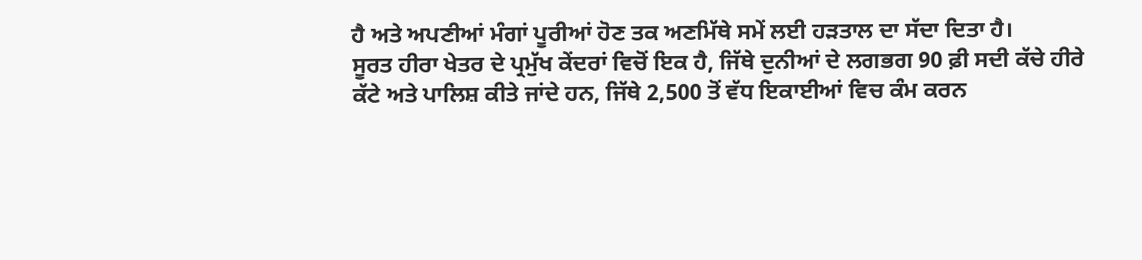ਹੈ ਅਤੇ ਅਪਣੀਆਂ ਮੰਗਾਂ ਪੂਰੀਆਂ ਹੋਣ ਤਕ ਅਣਮਿੱਥੇ ਸਮੇਂ ਲਈ ਹੜਤਾਲ ਦਾ ਸੱਦਾ ਦਿਤਾ ਹੈ।
ਸੂਰਤ ਹੀਰਾ ਖੇਤਰ ਦੇ ਪ੍ਰਮੁੱਖ ਕੇਂਦਰਾਂ ਵਿਚੋਂ ਇਕ ਹੈ, ਜਿੱਥੇ ਦੁਨੀਆਂ ਦੇ ਲਗਭਗ 90 ਫ਼ੀ ਸਦੀ ਕੱਚੇ ਹੀਰੇ ਕੱਟੇ ਅਤੇ ਪਾਲਿਸ਼ ਕੀਤੇ ਜਾਂਦੇ ਹਨ, ਜਿੱਥੇ 2,500 ਤੋਂ ਵੱਧ ਇਕਾਈਆਂ ਵਿਚ ਕੰਮ ਕਰਨ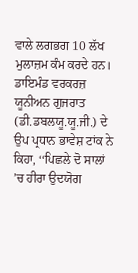ਵਾਲੇ ਲਗਭਗ 10 ਲੱਖ ਮੁਲਾਜ਼ਮ ਕੰਮ ਕਰਦੇ ਹਨ।
ਡਾਇਮੰਡ ਵਰਕਰਜ਼ ਯੂਨੀਅਨ ਗੁਜਰਾਤ (ਡੀ.ਡਬਲਯੂ.ਯੂ.ਜੀ.) ਦੇ ਉਪ ਪ੍ਰਧਾਨ ਭਾਵੇਸ਼ ਟਾਂਕ ਨੇ ਕਿਹਾ, ‘‘ਪਿਛਲੇ ਦੋ ਸਾਲਾਂ ’ਚ ਹੀਰਾ ਉਦਯੋਗ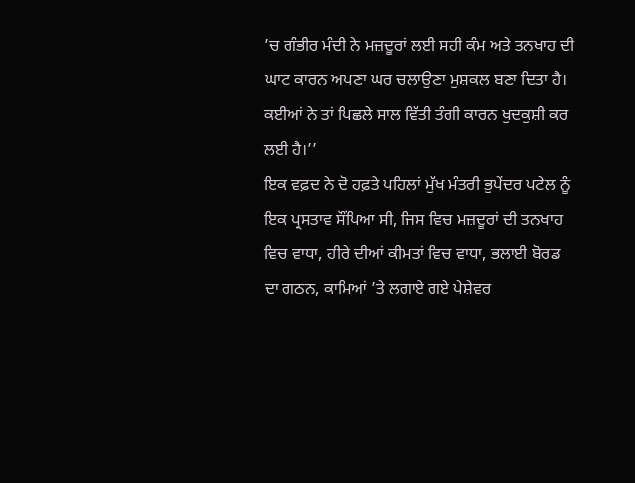’ਚ ਗੰਭੀਰ ਮੰਦੀ ਨੇ ਮਜ਼ਦੂਰਾਂ ਲਈ ਸਹੀ ਕੰਮ ਅਤੇ ਤਨਖਾਹ ਦੀ ਘਾਟ ਕਾਰਨ ਅਪਣਾ ਘਰ ਚਲਾਉਣਾ ਮੁਸ਼ਕਲ ਬਣਾ ਦਿਤਾ ਹੈ। ਕਈਆਂ ਨੇ ਤਾਂ ਪਿਛਲੇ ਸਾਲ ਵਿੱਤੀ ਤੰਗੀ ਕਾਰਨ ਖੁਦਕੁਸ਼ੀ ਕਰ ਲਈ ਹੈ।’’
ਇਕ ਵਫ਼ਦ ਨੇ ਦੋ ਹਫ਼ਤੇ ਪਹਿਲਾਂ ਮੁੱਖ ਮੰਤਰੀ ਭੁਪੇਂਦਰ ਪਟੇਲ ਨੂੰ ਇਕ ਪ੍ਰਸਤਾਵ ਸੌਂਪਿਆ ਸੀ, ਜਿਸ ਵਿਚ ਮਜ਼ਦੂਰਾਂ ਦੀ ਤਨਖਾਹ ਵਿਚ ਵਾਧਾ, ਹੀਰੇ ਦੀਆਂ ਕੀਮਤਾਂ ਵਿਚ ਵਾਧਾ, ਭਲਾਈ ਬੋਰਡ ਦਾ ਗਠਨ, ਕਾਮਿਆਂ ’ਤੇ ਲਗਾਏ ਗਏ ਪੇਸ਼ੇਵਰ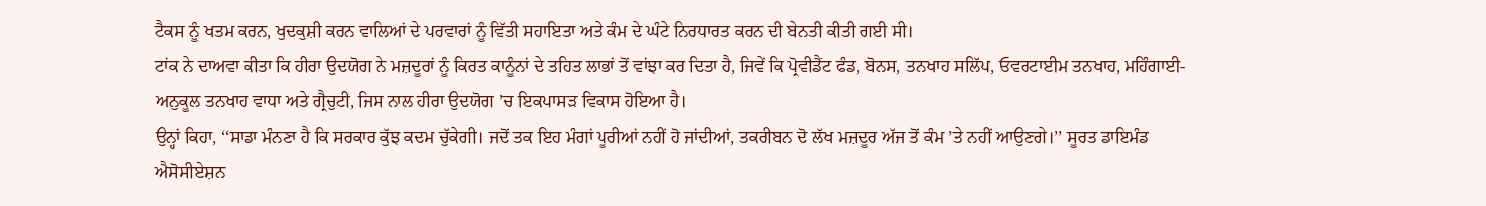ਟੈਕਸ ਨੂੰ ਖਤਮ ਕਰਨ, ਖੁਦਕੁਸ਼ੀ ਕਰਨ ਵਾਲਿਆਂ ਦੇ ਪਰਵਾਰਾਂ ਨੂੰ ਵਿੱਤੀ ਸਹਾਇਤਾ ਅਤੇ ਕੰਮ ਦੇ ਘੰਟੇ ਨਿਰਧਾਰਤ ਕਰਨ ਦੀ ਬੇਨਤੀ ਕੀਤੀ ਗਈ ਸੀ।
ਟਾਂਕ ਨੇ ਦਾਅਵਾ ਕੀਤਾ ਕਿ ਹੀਰਾ ਉਦਯੋਗ ਨੇ ਮਜ਼ਦੂਰਾਂ ਨੂੰ ਕਿਰਤ ਕਾਨੂੰਨਾਂ ਦੇ ਤਹਿਤ ਲਾਭਾਂ ਤੋਂ ਵਾਂਝਾ ਕਰ ਦਿਤਾ ਹੈ, ਜਿਵੇਂ ਕਿ ਪ੍ਰੋਵੀਡੈਂਟ ਫੰਡ, ਬੋਨਸ, ਤਨਖਾਹ ਸਲਿੱਪ, ਓਵਰਟਾਈਮ ਤਨਖਾਹ, ਮਹਿੰਗਾਈ-ਅਨੁਕੂਲ ਤਨਖਾਹ ਵਾਧਾ ਅਤੇ ਗ੍ਰੈਚੁਟੀ, ਜਿਸ ਨਾਲ ਹੀਰਾ ਉਦਯੋਗ ’ਚ ਇਕਪਾਸੜ ਵਿਕਾਸ ਹੋਇਆ ਹੈ।
ਉਨ੍ਹਾਂ ਕਿਹਾ, ‘‘ਸਾਡਾ ਮੰਨਣਾ ਹੈ ਕਿ ਸਰਕਾਰ ਕੁੱਝ ਕਦਮ ਚੁੱਕੇਗੀ। ਜਦੋਂ ਤਕ ਇਹ ਮੰਗਾਂ ਪੂਰੀਆਂ ਨਹੀਂ ਹੋ ਜਾਂਦੀਆਂ, ਤਕਰੀਬਨ ਦੋ ਲੱਖ ਮਜ਼ਦੂਰ ਅੱਜ ਤੋਂ ਕੰਮ ’ਤੇ ਨਹੀਂ ਆਉਣਗੇ।’’ ਸੂਰਤ ਡਾਇਮੰਡ ਐਸੋਸੀਏਸ਼ਨ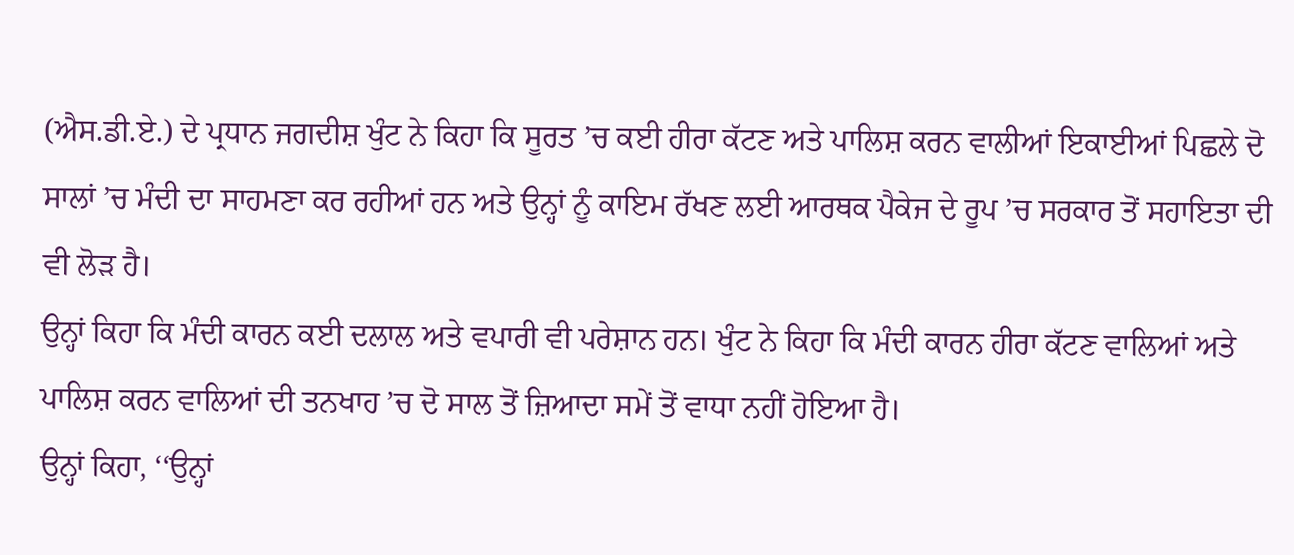(ਐਸ.ਡੀ.ਏ.) ਦੇ ਪ੍ਰਧਾਨ ਜਗਦੀਸ਼ ਖੁੰਟ ਨੇ ਕਿਹਾ ਕਿ ਸੂਰਤ ’ਚ ਕਈ ਹੀਰਾ ਕੱਟਣ ਅਤੇ ਪਾਲਿਸ਼ ਕਰਨ ਵਾਲੀਆਂ ਇਕਾਈਆਂ ਪਿਛਲੇ ਦੋ ਸਾਲਾਂ ’ਚ ਮੰਦੀ ਦਾ ਸਾਹਮਣਾ ਕਰ ਰਹੀਆਂ ਹਨ ਅਤੇ ਉਨ੍ਹਾਂ ਨੂੰ ਕਾਇਮ ਰੱਖਣ ਲਈ ਆਰਥਕ ਪੈਕੇਜ ਦੇ ਰੂਪ ’ਚ ਸਰਕਾਰ ਤੋਂ ਸਹਾਇਤਾ ਦੀ ਵੀ ਲੋੜ ਹੈ।
ਉਨ੍ਹਾਂ ਕਿਹਾ ਕਿ ਮੰਦੀ ਕਾਰਨ ਕਈ ਦਲਾਲ ਅਤੇ ਵਪਾਰੀ ਵੀ ਪਰੇਸ਼ਾਨ ਹਨ। ਖੁੰਟ ਨੇ ਕਿਹਾ ਕਿ ਮੰਦੀ ਕਾਰਨ ਹੀਰਾ ਕੱਟਣ ਵਾਲਿਆਂ ਅਤੇ ਪਾਲਿਸ਼ ਕਰਨ ਵਾਲਿਆਂ ਦੀ ਤਨਖਾਹ ’ਚ ਦੋ ਸਾਲ ਤੋਂ ਜ਼ਿਆਦਾ ਸਮੇਂ ਤੋਂ ਵਾਧਾ ਨਹੀਂ ਹੋਇਆ ਹੈ।
ਉਨ੍ਹਾਂ ਕਿਹਾ, ‘‘ਉਨ੍ਹਾਂ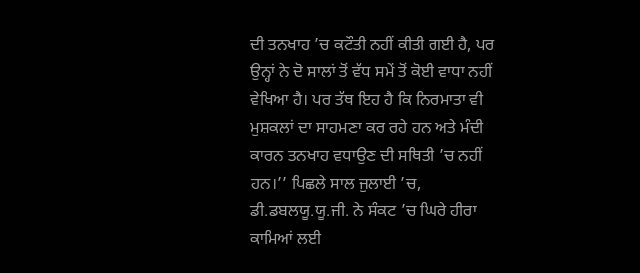ਦੀ ਤਨਖਾਹ ’ਚ ਕਟੌਤੀ ਨਹੀਂ ਕੀਤੀ ਗਈ ਹੈ, ਪਰ ਉਨ੍ਹਾਂ ਨੇ ਦੋ ਸਾਲਾਂ ਤੋਂ ਵੱਧ ਸਮੇਂ ਤੋਂ ਕੋਈ ਵਾਧਾ ਨਹੀਂ ਵੇਖਿਆ ਹੈ। ਪਰ ਤੱਥ ਇਹ ਹੈ ਕਿ ਨਿਰਮਾਤਾ ਵੀ ਮੁਸ਼ਕਲਾਂ ਦਾ ਸਾਹਮਣਾ ਕਰ ਰਹੇ ਹਨ ਅਤੇ ਮੰਦੀ ਕਾਰਨ ਤਨਖਾਹ ਵਧਾਉਣ ਦੀ ਸਥਿਤੀ ’ਚ ਨਹੀਂ ਹਨ।’’ ਪਿਛਲੇ ਸਾਲ ਜੁਲਾਈ ’ਚ, ਡੀ.ਡਬਲਯੂ.ਯੂ.ਜੀ. ਨੇ ਸੰਕਟ ’ਚ ਘਿਰੇ ਹੀਰਾ ਕਾਮਿਆਂ ਲਈ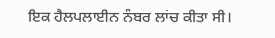ਇਕ ਹੈਲਪਲਾਈਨ ਨੰਬਰ ਲਾਂਚ ਕੀਤਾ ਸੀ।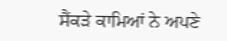ਸੈਂਕੜੇ ਕਾਮਿਆਂ ਨੇ ਅਪਣੇ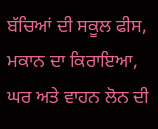ਬੱਚਿਆਂ ਦੀ ਸਕੂਲ ਫੀਸ, ਮਕਾਨ ਦਾ ਕਿਰਾਇਆ, ਘਰ ਅਤੇ ਵਾਹਨ ਲੋਨ ਦੀ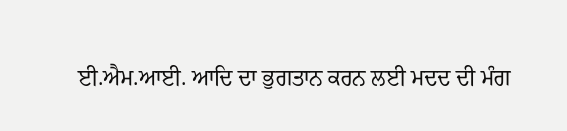ਈ.ਐਮ.ਆਈ. ਆਦਿ ਦਾ ਭੁਗਤਾਨ ਕਰਨ ਲਈ ਮਦਦ ਦੀ ਮੰਗ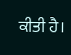ਕੀਤੀ ਹੈ।